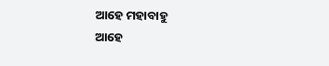ଆହେ ମହାବାହୁ
ଆହେ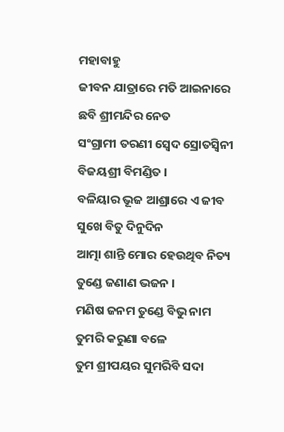ମହାବାହୁ
ଜୀବନ ଯାତ୍ରାରେ ମତି ଆଇନାରେ
ଛବି ଶ୍ରୀମନ୍ଦିର ନେତ
ସଂଗ୍ରାମୀ ତରଣୀ ସ୍ୱେଦ ସ୍ରୋତସ୍ୱିନୀ
ବିଜୟଶ୍ରୀ ବିମଣ୍ଡିତ ।
ବଳିୟାର ଭୂଜ ଆଶ୍ରାରେ ଏ ଜୀବ
ସୁଖେ ବିତୁ ଦିନୁଦିନ
ଆତ୍ମା ଶାନ୍ତି ମୋର ହେଉଥିବ ନିତ୍ୟ
ତୁଣ୍ଡେ ଜଣାଣ ଭଜନ ।
ମଣିଷ ଜନମ ତୁଣ୍ଡେ ବିଭୁ ନାମ
ତୁମରି କରୁଣା ବଳେ
ତୁମ ଶ୍ରୀପୟର ସୁମରିବି ସଦା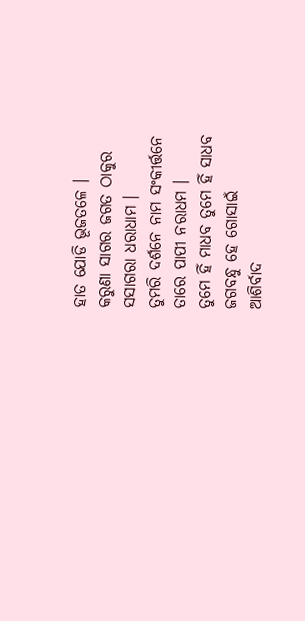ହାତ ଯୋଡି ଭୂଜତଳେ ।
କରୁଣା ସାଗର ଜଗତ ଠାକୁର
ସସାଗରା ଧରାଧାମ ।
ତୁମରି ଦର୍ଶନେ ନାମ ସଂକୀର୍ତ୍ତନେ
ତାରେ ପାପୀ ନରାଧମ ।
ତୁମେ ହିଁ ମାଧବ ତୁମେ ହିଁ ସାଧବ
ଜଗବନ୍ଧୁ ହେ ଗୋସାଇଁ
ଆଶିର୍ବାଦ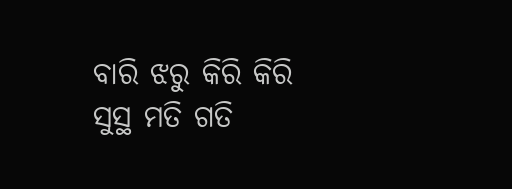ବାରି ଝରୁ କିରି କିରି
ସୁସ୍ଥ ମତି ଗତି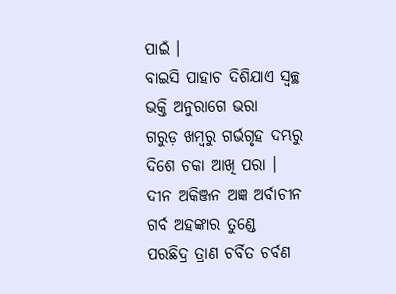ପାଇଁ ।
ବାଇସି ପାହାଚ ଦିଶିଯାଏ ସ୍ଵଚ୍ଛ
ଭକ୍ତି ଅନୁରାଗେ ଭରା
ଗରୁଡ଼ ଖମ୍ବରୁ ଗର୍ଭଗୃହ ଦମ୍ଭରୁ
ଦିଶେ ଚକା ଆଖି ପରା ।
ଦୀନ ଅକିଞ୍ଜନ ଅଜ୍ଞ ଅର୍ବାଚୀନ
ଗର୍ବ ଅହଙ୍କାର ତୁଣ୍ଡେ
ପରଛିଦ୍ର ତ୍ରାଣ ଚର୍ବିତ ଚର୍ବଣ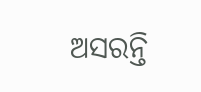ଅସରନ୍ତି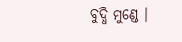ବୁଦ୍ଧି ମୁଣ୍ଡେ ।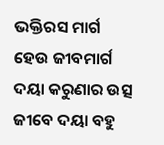ଭକ୍ତିରସ ମାର୍ଗ ହେଉ ଜୀବମାର୍ଗ
ଦୟା କରୁଣାର ଉତ୍ସ
ଜୀବେ ଦୟା ବହୁ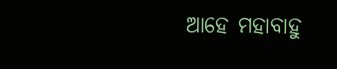ଆହେ ମହାବାହୁ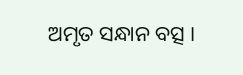ଅମୃତ ସନ୍ଧାନ ବତ୍ସ ।